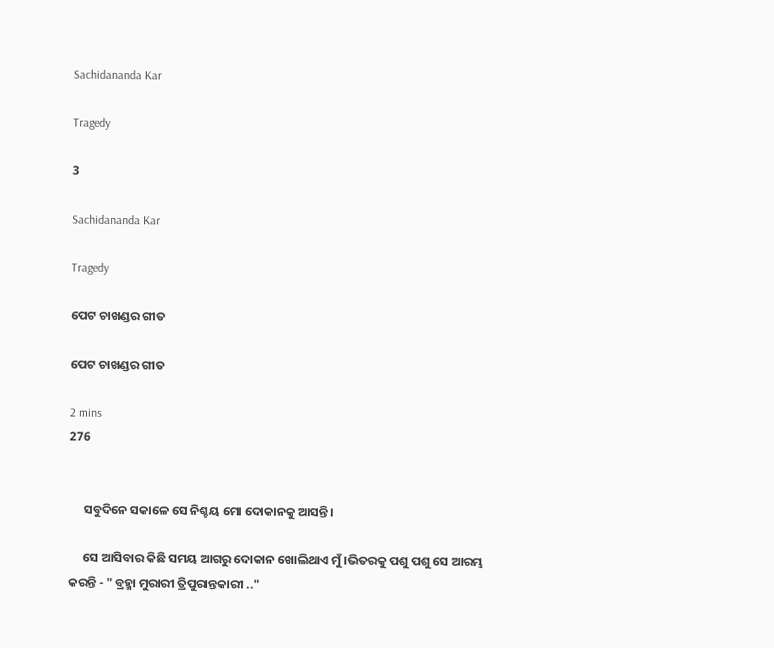Sachidananda Kar

Tragedy

3

Sachidananda Kar

Tragedy

ପେଟ ଚାଖଣ୍ଡର ଗୀତ

ପେଟ ଚାଖଣ୍ଡର ଗୀତ

2 mins
276


     ସବୁଦିନେ ସକାଳେ ସେ ନିଶ୍ଚୟ ମୋ ଦୋକାନକୁ ଆସନ୍ତି।

     ସେ ଆସିବାର କିଛି ସମୟ ଆଗରୁ ଦୋକାନ ଖୋଲିଥାଏ ମୁଁ।ଭିତରକୁ ପଶୁ ପଶୁ ସେ ଆରମ୍ଭ କରନ୍ତି - " ବ୍ରହ୍ମା ମୁରାରୀ ତ୍ରିପୁରାନ୍ତକାରୀ .."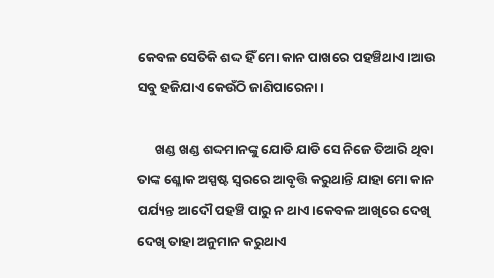କେବଳ ସେତିକି ଶଦ୍ଦ ହିଁ ମୋ କାନ ପାଖରେ ପହଞ୍ଚିଥାଏ।ଆଉ ସବୁ ହଜିଯାଏ କେଉଁଠି ଜାଣିପାରେନା।

      ଖଣ୍ଡ ଖଣ୍ଡ ଶଦ୍ଦମାନଙ୍କୁ ଯୋଡି ଯାଡି ସେ ନିଜେ ତିଆରି ଥିବା ତାଙ୍କ ଶ୍ଳୋକ ଅସ୍ପଷ୍ଟ ସ୍ୱରରେ ଆବୃତ୍ତି କରୁଥାନ୍ତି ଯାହା ମୋ କାନ ପର୍ଯ୍ୟନ୍ତ ଆଦୌ ପହଞ୍ଚି ପାରୁ ନ ଥାଏ।କେବଳ ଆଖିରେ ଦେଖି ଦେଖି ତାହା ଅନୁମାନ କରୁଥାଏ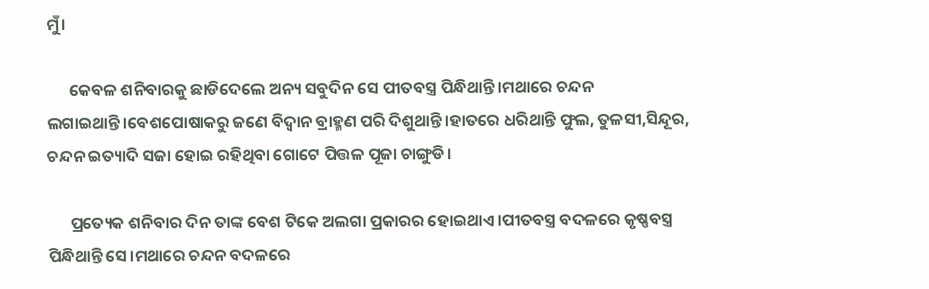ମୁଁ।

      କେବଳ ଶନିବାରକୁ ଛାଡିଦେଲେ ଅନ୍ୟ ସବୁଦିନ ସେ ପୀତବସ୍ତ୍ର ପିନ୍ଧିଥାନ୍ତି।ମଥାରେ ଚନ୍ଦନ ଲଗାଇଥାନ୍ତି।ବେଶପୋଷାକରୁ ଜଣେ ବିଦ୍ୱାନ ବ୍ରାହ୍ମଣ ପରି ଦିଶୁଥାନ୍ତି।ହାତରେ ଧରିଥାନ୍ତି ଫୁଲ, ତୁଳସୀ,ସିନ୍ଦୂର, ଚନ୍ଦନ ଇତ୍ୟାଦି ସଜା ହୋଇ ରହିଥିବା ଗୋଟେ ପିତ୍ତଳ ପୂଜା ଚାଙ୍ଗୁଡି।

      ପ୍ରତ୍ୟେକ ଶନିବାର ଦିନ ତାଙ୍କ ବେଶ ଟିକେ ଅଲଗା ପ୍ରକାରର ହୋଇଥାଏ।ପୀତବସ୍ତ୍ର ବଦଳରେ କୃଷ୍ଣବସ୍ତ୍ର ପିନ୍ଧିଥାନ୍ତି ସେ।ମଥାରେ ଚନ୍ଦନ ବଦଳରେ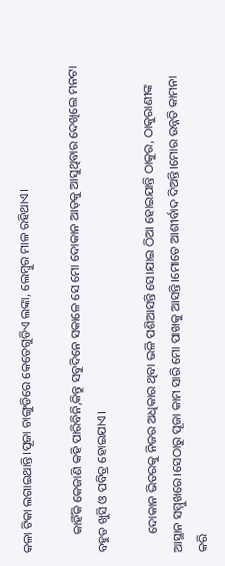କଳା ଟିକା ଲଗାଇଥାନ୍ତି।ପୂଜା ଚାଙ୍ଗୁଡିରେ କେତେଗୁଡିଏ ଲଙ୍କା, ଲେମ୍ବୁର ମାଳ ରହିଥାଏ।

      କାହିଁକି କେଜାଣି କହି ପାରିବିନି,କିନ୍ତୁ ସବୁଦିନେ ସକାଳେ ସେ ମୋ ଦୋକାନ ଆଡ଼କୁ ଆସୁଥିବାର ଦେଖିଲେ ମନଟା ବହୁତ ଖୁସି ଓ ପବିତ୍ର ହୋଇଯାଏ।

      ଦୋକାନ ଭିତରକୁ ନିଜର ଅଧିକାର ଥିବା ଭଳି ପଶିଆସନ୍ତି ସେ।ଯାଇ ଠିଆ ହୋଇଯାନ୍ତି ଠାକୁର, ଠାକୁରାଣୀଙ୍କ ଆସ୍ଥାନ ସମ୍ମୁଖରେ।ସେଠାରୁ ପୂଜା କାମ ସାରି ମୋ ପାଖକୁ ଆସନ୍ତି।ମୋତେ ଆଶୀର୍ବାଦ ଦିଅନ୍ତି।ମୋର ଉନ୍ନତି କାମନା କରି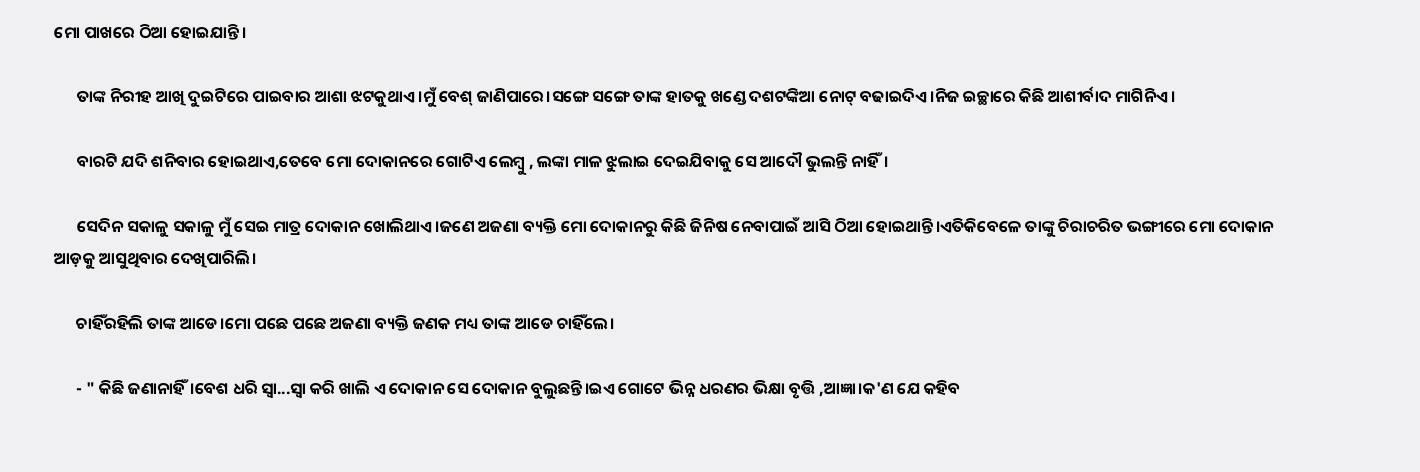ମୋ ପାଖରେ ଠିଆ ହୋଇଯାନ୍ତି।

      ତାଙ୍କ ନିରୀହ ଆଖି ଦୁଇଟିରେ ପାଇବାର ଆଶା ଝଟକୁଥାଏ।ମୁଁ ବେଶ୍ ଜାଣିପାରେ।ସଙ୍ଗେ ସଙ୍ଗେ ତାଙ୍କ ହାତକୁ ଖଣ୍ଡେ ଦଶଟଙ୍କିଆ ନୋଟ୍ ବଢାଇଦିଏ।ନିଜ ଇଚ୍ଛାରେ କିଛି ଆଶୀର୍ବାଦ ମାଗିନିଏ।

      ବାରଟି ଯଦି ଶନିବାର ହୋଇଥାଏ,ତେବେ ମୋ ଦୋକାନରେ ଗୋଟିଏ ଲେମ୍ବୁ , ଲଙ୍କା ମାଳ ଝୁଲାଇ ଦେଇଯିବାକୁ ସେ ଆଦୌ ଭୁଲନ୍ତି ନାହିଁ।

      ସେଦିନ ସକାଳୁ ସକାଳୁ ମୁଁ ସେଇ ମାତ୍ର ଦୋକାନ ଖୋଲିଥାଏ।ଜଣେ ଅଜଣା ବ୍ୟକ୍ତି ମୋ ଦୋକାନରୁ କିଛି ଜିନିଷ ନେବାପାଇଁ ଆସି ଠିଆ ହୋଇଥାନ୍ତି।ଏତିକିବେଳେ ତାଙ୍କୁ ଚିରାଚରିତ ଭଙ୍ଗୀରେ ମୋ ଦୋକାନ ଆଡ଼କୁ ଆସୁଥିବାର ଦେଖିପାରିଲି।

      ଚାହିଁରହିଲି ତାଙ୍କ ଆଡେ।ମୋ ପଛେ ପଛେ ଅଜଣା ବ୍ୟକ୍ତି ଜଣକ ମଧ୍ୟ ତାଙ୍କ ଆଡେ ଚାହିଁଲେ।

      - " କିଛି ଜଣାନାହିଁ।ବେଶ ଧରି ସ୍ୱା...ସ୍ୱା କରି ଖାଲି ଏ ଦୋକାନ ସେ ଦୋକାନ ବୁଲୁଛନ୍ତି।ଇଏ ଗୋଟେ ଭିନ୍ନ ଧରଣର ଭିକ୍ଷା ବୃତ୍ତି ,ଆଜ୍ଞା।କ'ଣ ଯେ କହିବ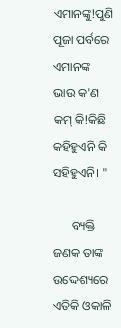ଏମାନଙ୍କୁ!ପୁଣି ପୂଜା ପର୍ବରେ ଏମାନଙ୍କ ଭାଉ କ'ଣ କମ୍ କି!କିଛି କହିହୁଏନି କି ସହିହୁଏନି। "

      ବ୍ୟକ୍ତି ଜଣକ ତାଙ୍କ ଉଦ୍ଦେଶ୍ୟରେ ଏତିକି ଓକାଳି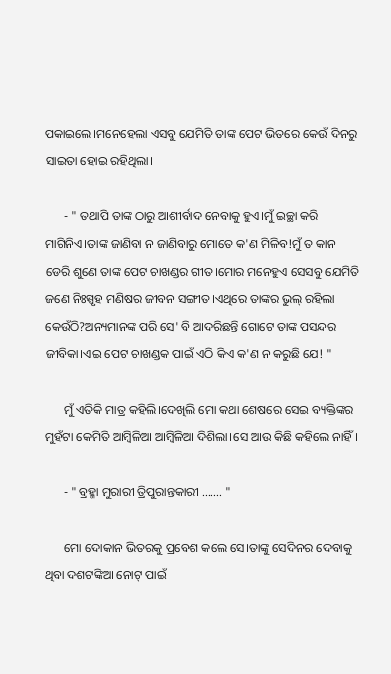ପକାଇଲେ।ମନେହେଲା ଏସବୁ ଯେମିତି ତାଙ୍କ ପେଟ ଭିତରେ କେଉଁ ଦିନରୁ ସାଇତା ହୋଇ ରହିଥିଲା।

      - " ତଥାପି ତାଙ୍କ ଠାରୁ ଆଶୀର୍ବାଦ ନେବାକୁ ହୁଏ।ମୁଁ ଇଚ୍ଛା କରି ମାଗିନିଏ।ତାଙ୍କ ଜାଣିବା ନ ଜାଣିବାରୁ ମୋତେ କ'ଣ ମିଳିବ!ମୁଁ ତ କାନ ଡେରି ଶୁଣେ ତାଙ୍କ ପେଟ ଚାଖଣ୍ଡର ଗୀତ।ମୋର ମନେହୁଏ ସେସବୁ ଯେମିତି ଜଣେ ନିଃସ୍ପୃହ ମଣିଷର ଜୀବନ ସଙ୍ଗୀତ।ଏଥିରେ ତାଙ୍କର ଭୁଲ୍ ରହିଲା କେଉଁଠି?ଅନ୍ୟମାନଙ୍କ ପରି ସେ' ବି ଆଦରିଛନ୍ତି ଗୋଟେ ତାଙ୍କ ପସନ୍ଦର ଜୀବିକା।ଏଇ ପେଟ ଚାଖଣ୍ଡକ ପାଇଁ ଏଠି କିଏ କ'ଣ ନ କରୁଛି ଯେ! "

      ମୁଁ ଏତିକି ମାତ୍ର କହିଲି।ଦେଖିଲି ମୋ କଥା ଶେଷରେ ସେଇ ବ୍ୟକ୍ତିଙ୍କର ମୁହଁଟା କେମିତି ଆମ୍ବିଳିଆ ଆମ୍ବିଳିଆ ଦିଶିଲା।ସେ ଆଉ କିଛି କହିଲେ ନାହିଁ।

      - " ବ୍ରହ୍ମା ମୁରାରୀ ତ୍ରିପୁରାନ୍ତକାରୀ ....... "

      ମୋ ଦୋକାନ ଭିତରକୁ ପ୍ରବେଶ କଲେ ସେ।ତାଙ୍କୁ ସେଦିନର ଦେବାକୁ ଥିବା ଦଶଟଙ୍କିଆ ନୋଟ୍ ପାଇଁ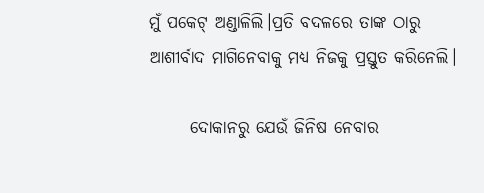ମୁଁ ପକେଟ୍ ଅଣ୍ଡାଳିଲି।ପ୍ରତି ବଦଳରେ ତାଙ୍କ ଠାରୁ ଆଶୀର୍ବାଦ ମାଗିନେବାକୁ ମଧ୍ୟ ନିଜକୁ ପ୍ରସ୍ତୁତ କରିନେଲି।

      ଦୋକାନରୁ ଯେଉଁ ଜିନିଷ ନେବାର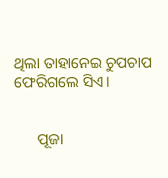ଥିଲା ତାହାନେଇ ଚୁପଚାପ ଫେରିଗଲେ ସିଏ।


      ପୂଜା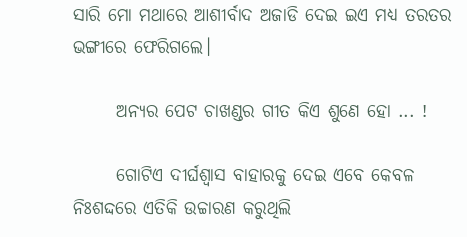ସାରି ମୋ ମଥାରେ ଆଶୀର୍ବାଦ ଅଜାଡି ଦେଇ ଇଏ ମଧ୍ୟ ତରତର ଭଙ୍ଗୀରେ ଫେରିଗଲେ।

      ଅନ୍ୟର ପେଟ ଚାଖଣ୍ଡର ଗୀତ କିଏ ଶୁଣେ ହୋ ... !

      ଗୋଟିଏ ଦୀର୍ଘଶ୍ୱାସ ବାହାରକୁ ଦେଇ ଏବେ କେବଳ ନିଃଶଦ୍ଦରେ ଏତିକି ଉଚ୍ଚାରଣ କରୁଥିଲି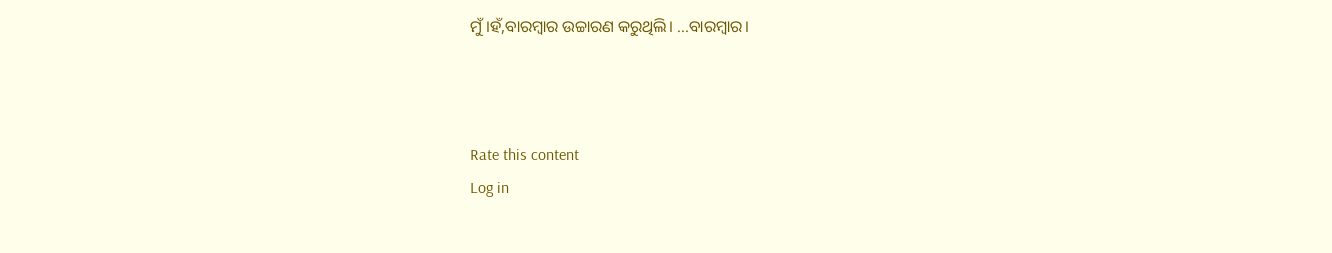ମୁଁ।ହଁ,ବାରମ୍ବାର ଉଚ୍ଚାରଣ କରୁଥିଲି। ...ବାରମ୍ବାର।



Rate this content
Log in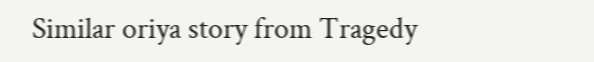Similar oriya story from Tragedy